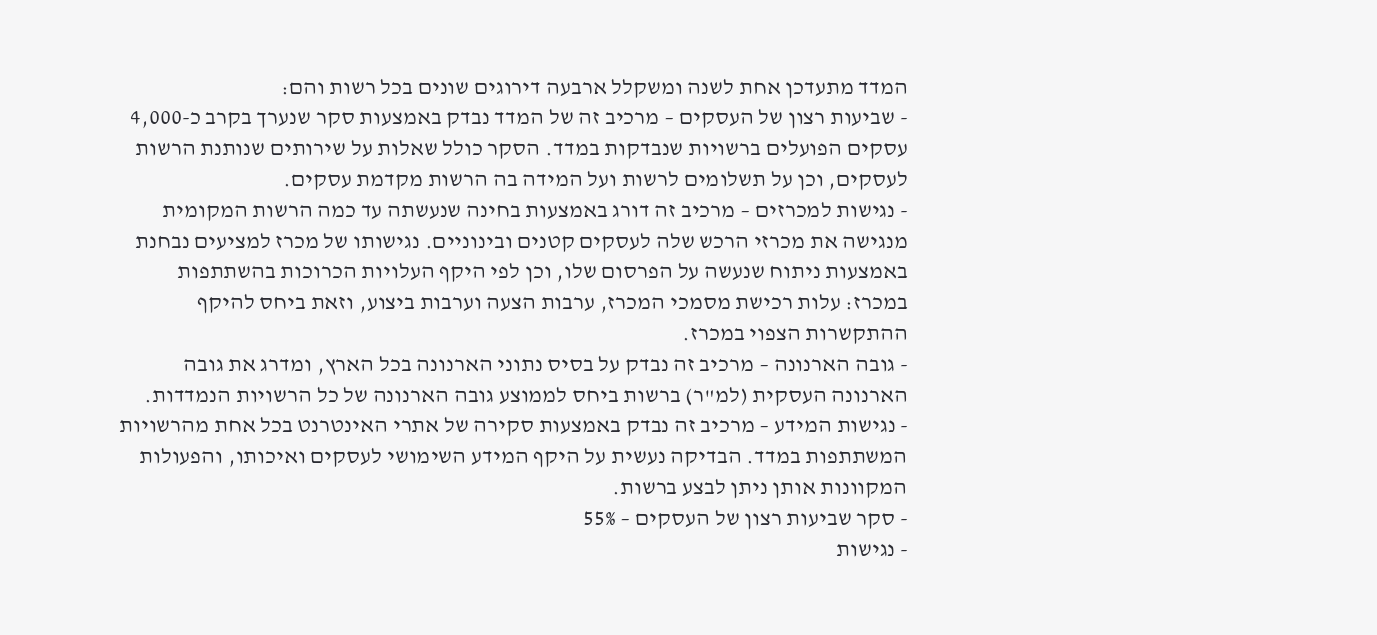המדד מתעדכן אחת לשנה ומשקלל ארבעה דירוגים שונים בכל רשות והם:
- שביעות רצון של העסקים – מרכיב זה של המדד נבדק באמצעות סקר שנערך בקרב כ-4,000 עסקים הפועלים ברשויות שנבדקות במדד. הסקר כולל שאלות על שירותים שנותנת הרשות לעסקים, וכן על תשלומים לרשות ועל המידה בה הרשות מקדמת עסקים.
- נגישות למכרזים – מרכיב זה דורג באמצעות בחינה שנעשתה עד כמה הרשות המקומית מנגישה את מכרזי הרכש שלה לעסקים קטנים ובינוניים. נגישותו של מכרז למציעים נבחנת באמצעות ניתוח שנעשה על הפרסום שלו, וכן לפי היקף העלויות הכרוכות בהשתתפות במכרז: עלות רכישת מסמכי המכרז, ערבות הצעה וערבות ביצוע, וזאת ביחס להיקף ההתקשרות הצפוי במכרז.
- גובה הארנונה – מרכיב זה נבדק על בסיס נתוני הארנונה בכל הארץ, ומדרג את גובה הארנונה העסקית (למ"ר) ברשות ביחס לממוצע גובה הארנונה של כל הרשויות הנמדדות.
- נגישות המידע – מרכיב זה נבדק באמצעות סקירה של אתרי האינטרנט בכל אחת מהרשויות המשתתפות במדד. הבדיקה נעשית על היקף המידע השימושי לעסקים ואיכותו, והפעולות המקוונות אותן ניתן לבצע ברשות.
- סקר שביעות רצון של העסקים – 55%
- נגישות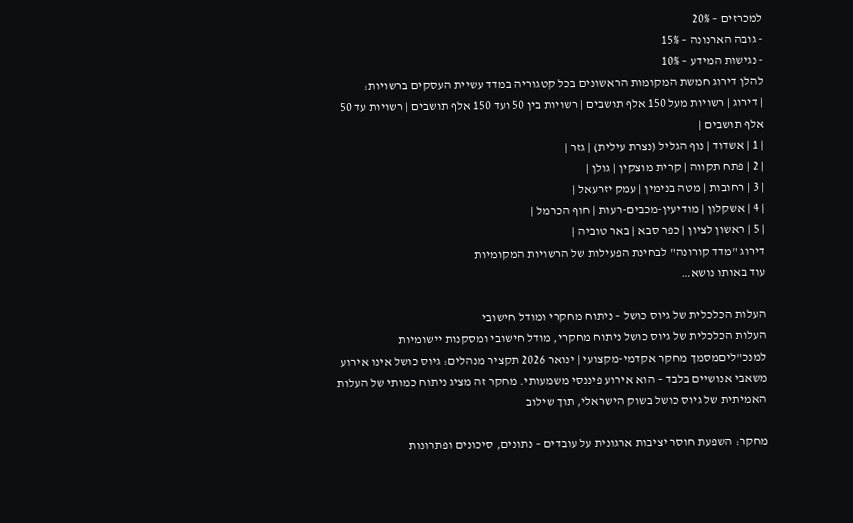למכרזים – 20%
- גובה הארנונה – 15%
- נגישות המידע – 10%
להלן דירוג חמשת המקומות הראשונים בכל קטגוריה במדד עשיית העסקים ברשויות:
| דירוג | רשויות מעל 150 אלף תושבים | רשויות בין 50 ועד 150 אלף תושבים | רשויות עד 50 אלף תושבים |
| 1 | אשדוד | נוף הגליל (נצרת עילית) | גזר |
| 2 | פתח תקווה | קרית מוצקין | גולן |
| 3 | רחובות | מטה בנימין | עמק יזרעאל |
| 4 | אשקלון | מודיעין-מכבים-רעות | חוף הכרמל |
| 5 | ראשון לציון | כפר סבא | באר טוביה |
דירוג "מדד קורונה" לבחינת הפעילות של הרשויות המקומיות
עוד באותו נושא…

העלות הכלכלית של גיוס כושל – ניתוח מחקרי ומודל חישובי
העלות הכלכלית של גיוס כושל ניתוח מחקרי, מודל חישובי ומסקנות יישומיות למנכ"ליםמסמך מחקר אקדמי-מקצועי | ינואר 2026 תקציר מנהלים: גיוס כושל אינו אירוע משאבי אנושיים בלבד – הוא אירוע פיננסי משמעותי. מחקר זה מציג ניתוח כמותי של העלות האמיתית של גיוס כושל בשוק הישראלי, תוך שילוב

מחקר: השפעת חוסר יציבות ארגונית על עובדים – נתונים, סיכונים ופתרונות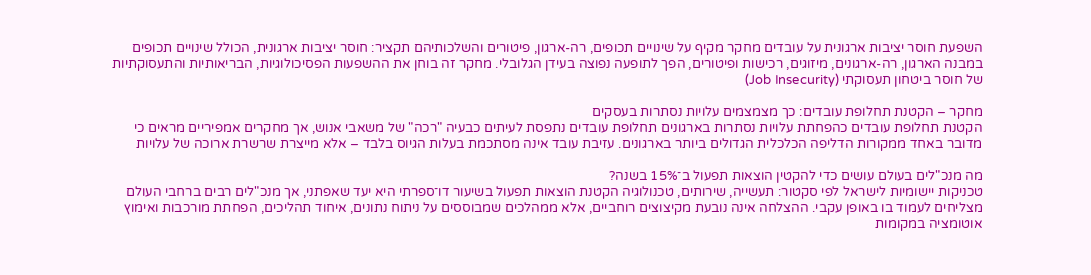השפעת חוסר יציבות ארגונית על עובדים מחקר מקיף על שינויים תכופים, רה-ארגון, פיטורים והשלכותיהם תקציר: חוסר יציבות ארגונית, הכולל שינויים תכופים במבנה הארגון, רה-ארגונים, מיזוגים, רכישות ופיטורים, הפך לתופעה נפוצה בעידן הגלובלי. מחקר זה בוחן את ההשפעות הפסיכולוגיות, הבריאותיות והתעסוקתיות של חוסר ביטחון תעסוקתי (Job Insecurity)

מחקר – הקטנת תחלופת עובדים: כך מצמצמים עלויות נסתרות בעסקים
הקטנת תחלופת עובדים כהפחתת עלויות נסתרות בארגונים תחלופת עובדים נתפסת לעיתים כבעיה "רכה" של משאבי אנוש, אך מחקרים אמפיריים מראים כי מדובר באחד ממקורות הדליפה הכלכלית הגדולים ביותר בארגונים. עזיבת עובד אינה מסתכמת בעלות הגיוס בלבד – אלא מייצרת שרשרת ארוכה של עלויות

מה מנכ"לים בעולם עושים כדי להקטין הוצאות תפעול ב־15% בשנה?
טכניקות יישומיות לישראל לפי סקטור: תעשייה, שירותים, טכנולוגיה הקטנת הוצאות תפעול בשיעור דו־ספרתי היא יעד שאפתני, אך מנכ"לים רבים ברחבי העולם מצליחים לעמוד בו באופן עקבי. ההצלחה אינה נובעת מקיצוצים רוחביים, אלא ממהלכים שמבוססים על ניתוח נתונים, איחוד תהליכים, הפחתת מורכבות ואימוץ אוטומציה במקומות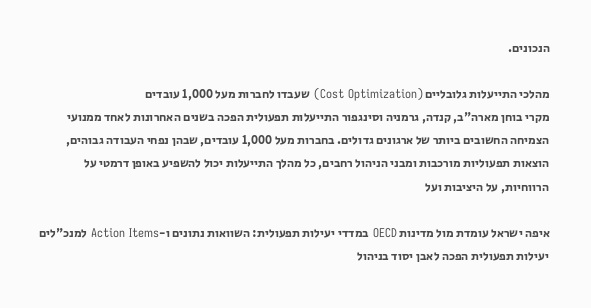הנכונים.

מהלכי התייעלות גלובליים (Cost Optimization) שעבדו לחברות מעל 1,000 עובדים
מקרי בוחן מארה"ב, קנדה, גרמניה וסינגפור התייעלות תפעולית הפכה בשנים האחרונות לאחד ממנועי הצמיחה החשובים ביותר של ארגונים גדולים. בחברות מעל 1,000 עובדים, שבהן נפחי העבודה גבוהים, הוצאות תפעוליות מורכבות ומבני הניהול רחבים, כל מהלך התייעלות יכול להשפיע באופן דרמטי על הרווחיות, על היציבות ועל

איפה ישראל עומדת מול מדינות OECD במדדי יעילות תפעולית: השוואות נתונים ו-Action Items למנכ"לים
יעילות תפעולית הפכה לאבן יסוד בניהול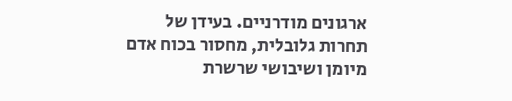ארגונים מודרניים. בעידן של תחרות גלובלית, מחסור בכוח אדם מיומן ושיבושי שרשרת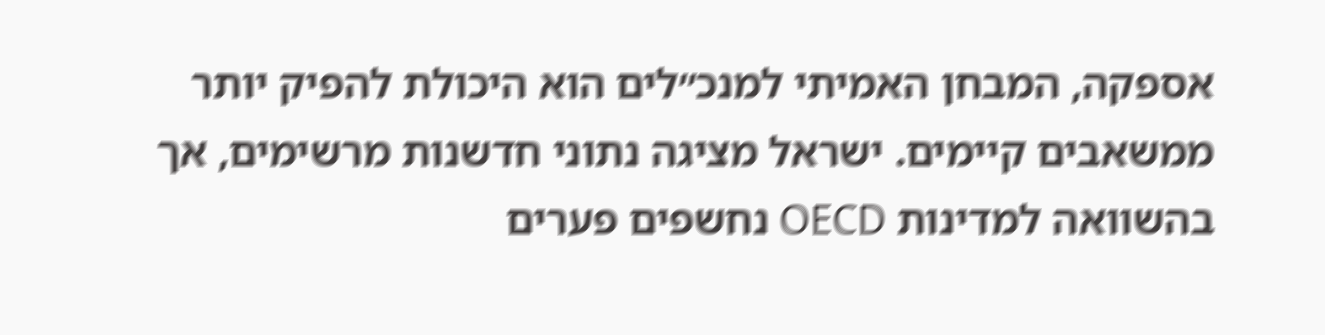אספקה, המבחן האמיתי למנכ״לים הוא היכולת להפיק יותר ממשאבים קיימים. ישראל מציגה נתוני חדשנות מרשימים, אך בהשוואה למדינות OECD נחשפים פערים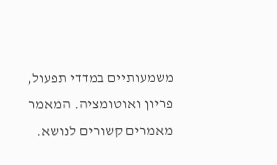משמעותיים במדדי תפעול, פריון ואוטומציה. המאמר
מאמרים קשורים לנושא.